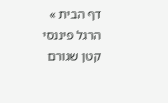דף הבית » הרגל פיננסי קטן שגורם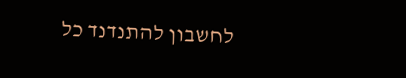לחשבון להתנדנד כל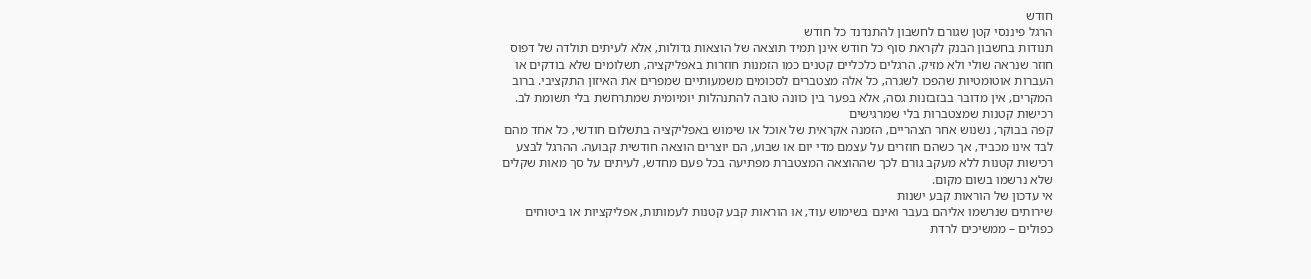חודש
הרגל פיננסי קטן שגורם לחשבון להתנדנד כל חודש
תנודות בחשבון הבנק לקראת סוף כל חודש אינן תמיד תוצאה של הוצאות גדולות‚ אלא לעיתים תולדה של דפוס חוזר שנראה שולי ולא מזיק. הרגלים כלכליים קטנים כמו הזמנות חוזרות באפליקציה‚ תשלומים שלא בודקים או העברות אוטומטיות שהפכו לשגרה‚ כל אלה מצטברים לסכומים משמעותיים שמפרים את האיזון התקציבי. ברוב המקרים‚ אין מדובר בבזבזנות גסה‚ אלא בפער בין כוונה טובה להתנהלות יומיומית שמתרחשת בלי תשומת לב.
רכישות קטנות שמצטברות בלי שמרגישים
קפה בבוקר‚ נשנוש אחר הצהריים‚ הזמנה אקראית של אוכל או שימוש באפליקציה בתשלום חודשי‚ כל אחד מהם לבד אינו מכביד‚ אך כשהם חוזרים על עצמם מדי יום או שבוע‚ הם יוצרים הוצאה חודשית קבועה. ההרגל לבצע רכישות קטנות ללא מעקב גורם לכך שההוצאה המצטברת מפתיעה בכל פעם מחדש‚ לעיתים על סך מאות שקלים שלא נרשמו בשום מקום.
אי עדכון של הוראות קבע ישנות
שירותים שנרשמו אליהם בעבר ואינם בשימוש עוד‚ או הוראות קבע קטנות לעמותות‚ אפליקציות או ביטוחים כפולים – ממשיכים לרדת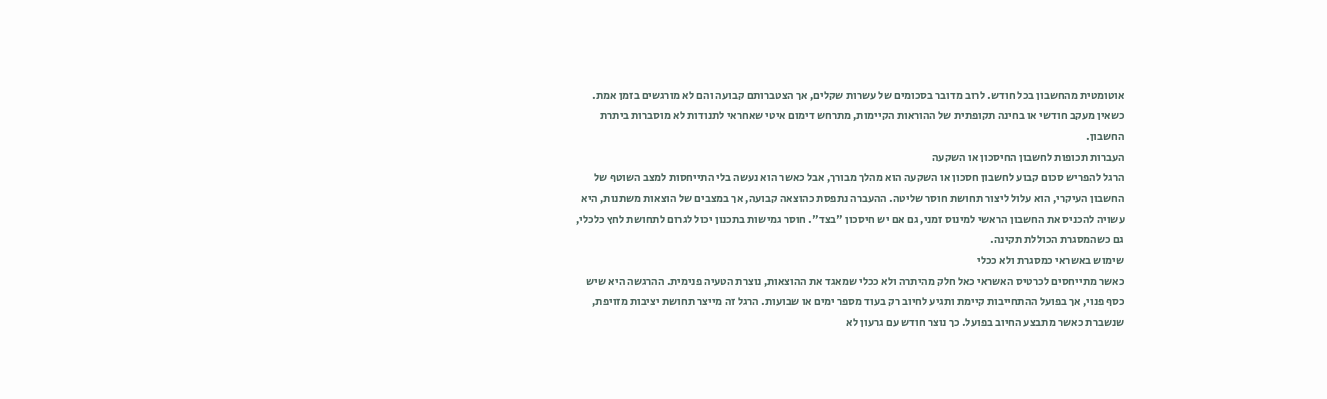אוטומטית מהחשבון בכל חודש. לרוב מדובר בסכומים של עשרות שקלים‚ אך הצטברותם קבועה והם לא מורגשים בזמן אמת. כשאין מעקב חודשי או בחינה תקופתית של ההוראות הקיימות‚ מתרחש דימום איטי שאחראי לתנודות לא מוסברות ביתרת החשבון.
העברות תכופות לחשבון החיסכון או השקעה
הרגל להפריש סכום קבוע לחשבון חסכון או השקעה הוא מהלך מבורך‚ אבל כאשר הוא נעשה בלי התייחסות למצב השוטף של החשבון העיקרי‚ הוא עלול ליצור תחושת חוסר שליטה. ההעברה נתפסת כהוצאה קבועה‚ אך במצבים של הוצאות משתנות‚ היא עשויה להכניס את החשבון הראשי למינוס זמני‚ גם אם יש חיסכון "בצד". חוסר גמישות בתכנון יכול לגרום לתחושת לחץ כלכלי‚ גם כשהמסגרת הכוללת תקינה.
שימוש באשראי כמסגרת ולא ככלי
כאשר מתייחסים לכרטיס האשראי כאל חלק מהיתרה ולא ככלי שמאגד את ההוצאות‚ נוצרת הטעיה פנימית. ההרגשה היא שיש כסף פנוי‚ אך בפועל ההתחייבות קיימת ותגיע לחיוב רק בעוד מספר ימים או שבועות. הרגל זה מייצר תחושת יציבות מזויפת‚ שנשברת כאשר מתבצע החיוב בפועל. כך נוצר חודש עם גרעון לא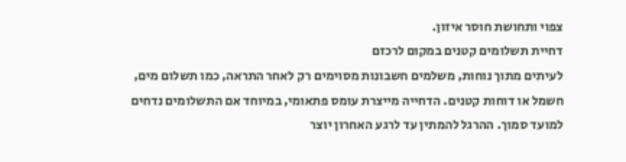צפוי ותחושת חוסר איזון.
דחיית תשלומים קטנים במקום לרכזם
לעיתים מתוך נוחות‚ משלמים חשבונות מסוימים רק לאחר התראה‚ כמו תשלום מים‚ חשמל או דוחות קטנים. הדחייה מייצרת עומס פתאומי‚ במיוחד אם התשלומים נדחים למועד סמוך. ההרגל להמתין עד לרגע האחרון יוצר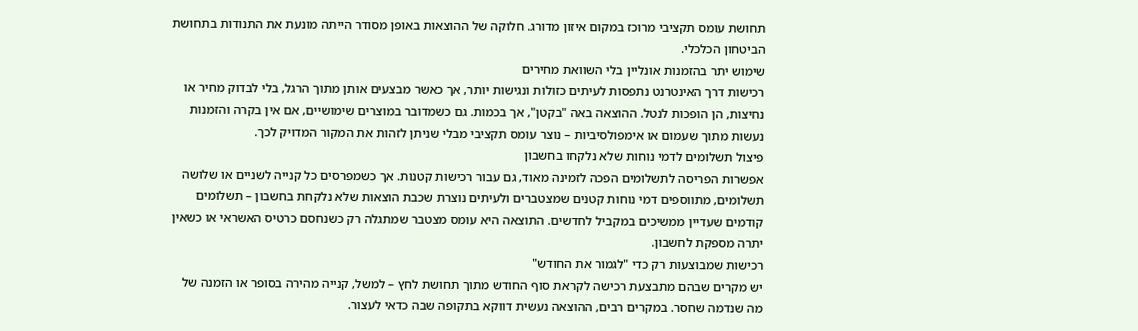תחושת עומס תקציבי מרוכז במקום איזון מדורג. חלוקה של ההוצאות באופן מסודר הייתה מונעת את התנודות בתחושת הביטחון הכלכלי.
שימוש יתר בהזמנות אונליין בלי השוואת מחירים
רכישות דרך האינטרנט נתפסות לעיתים כזולות ונגישות יותר‚ אך כאשר מבצעים אותן מתוך הרגל‚ בלי לבדוק מחיר או נחיצות‚ הן הופכות לנטל. ההוצאה באה "בקטן"‚ אך בכמות. גם כשמדובר במוצרים שימושיים‚ אם אין בקרה והזמנות נעשות מתוך שעמום או אימפולסיביות – נוצר עומס תקציבי מבלי שניתן לזהות את המקור המדויק לכך.
פיצול תשלומים לדמי נוחות שלא נלקחו בחשבון
אפשרות הפריסה לתשלומים הפכה לזמינה מאוד‚ גם עבור רכישות קטנות. אך כשמפרסים כל קנייה לשניים או שלושה תשלומים‚ מתווספים דמי נוחות קטנים שמצטברים ולעיתים נוצרת שכבת הוצאות שלא נלקחת בחשבון – תשלומים קודמים שעדיין ממשיכים במקביל לחדשים. התוצאה היא עומס מצטבר שמתגלה רק כשנחסם כרטיס האשראי או כשאין יתרה מספקת לחשבון.
רכישות שמבוצעות רק כדי "לגמור את החודש"
יש מקרים שבהם מתבצעת רכישה לקראת סוף החודש מתוך תחושת לחץ – למשל‚ קנייה מהירה בסופר או הזמנה של מה שנדמה שחסר. במקרים רבים‚ ההוצאה נעשית דווקא בתקופה שבה כדאי לעצור.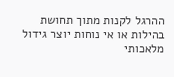ההרגל לקנות מתוך תחושת בהילות או אי נוחות יוצר גידול מלאכותי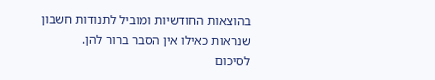בהוצאות החודשיות ומוביל לתנודות חשבון שנראות כאילו אין הסבר ברור להן.
לסיכום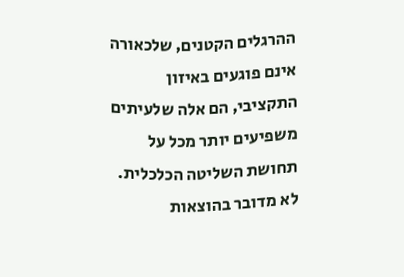ההרגלים הקטנים‚ שלכאורה אינם פוגעים באיזון התקציבי‚ הם אלה שלעיתים משפיעים יותר מכל על תחושת השליטה הכלכלית. לא מדובר בהוצאות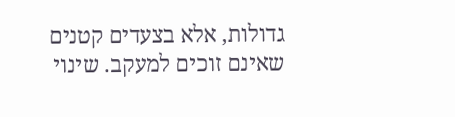גדולות‚ אלא בצעדים קטנים שאינם זוכים למעקב. שינוי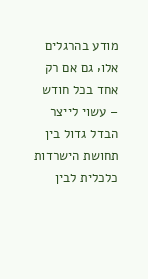מודע בהרגלים אלו‚ גם אם רק אחד בכל חודש – עשוי לייצר הבדל גדול בין תחושת הישרדות כלכלית לבין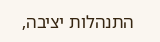התנהלות יציבה‚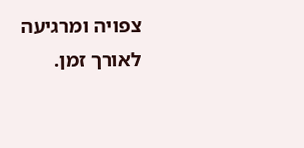צפויה ומרגיעה לאורך זמן.